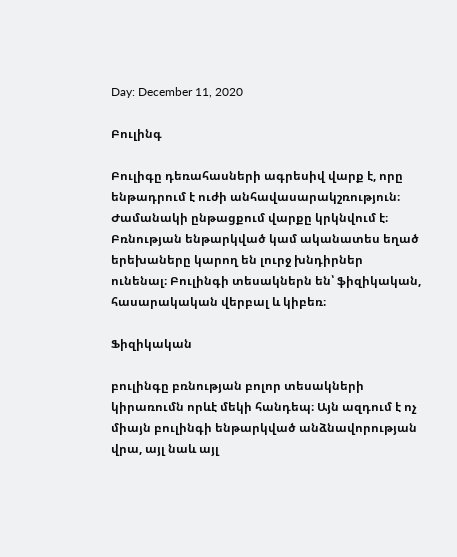Day: December 11, 2020

Բուլինգ

Բուլիգը դեռահասների ագրեսիվ վարք է, որը ենթադրում է ուժի անհավասարակշռություն։ Ժամանակի ընթացքում վարքը կրկնվում է։ Բռնության ենթարկված կամ ականատես եղած երեխաները կարող են լուրջ խնդիրներ ունենալ։ Բուլինգի տեսակներն են՝ ֆիզիկական, հասարակական վերբալ և կիբեռ։

Ֆիզիկական

բուլինգը բռնության բոլոր տեսակների կիրառումն որևէ մեկի հանդեպ։ Այն ազդում է ոչ միայն բուլինգի ենթարկված անձնավորության վրա, այլ նաև այլ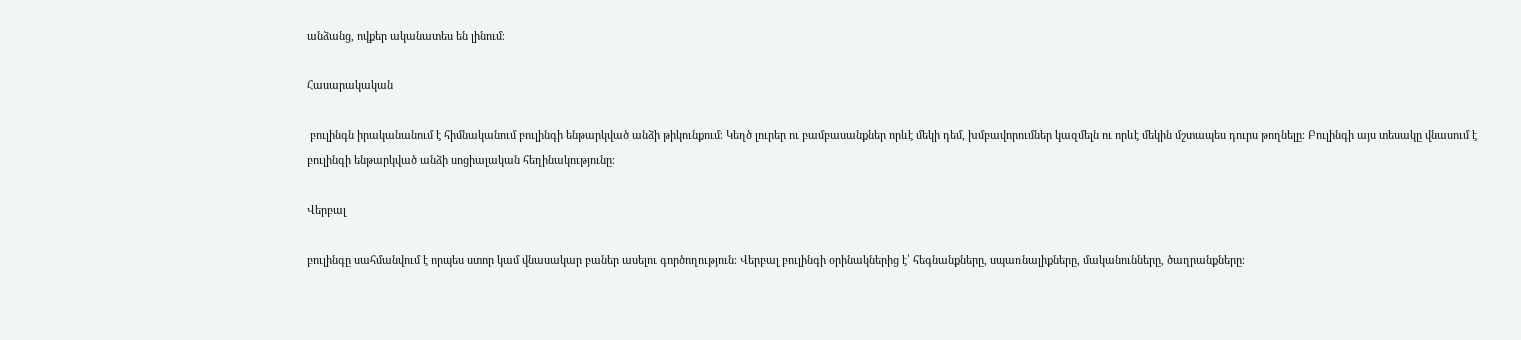անձանց, ովքեր ականատես են լինում։

Հասարակական

 բուլինգն իրականանում է հիմնականում բուլինգի ենթարկված անձի թիկունքում։ Կեղծ լուրեր ու բամբասանքներ որևէ մեկի դեմ, խմբավորումներ կազմելն ու որևէ մեկին մշտապես դուրս թողնելը։ Բուլինգի այս տեսակը վնասում է բուլինգի ենթարկված անձի սոցիալական հեղինակությունը։

Վերբալ

բուլինգը սահմանվում է որպես ստոր կամ վնասակար բաներ ասելու գործողություն։ Վերբալ բուլինգի օրինակներից է՝ հեգնանքները, սպառնալիքները, մականունները, ծաղրանքները։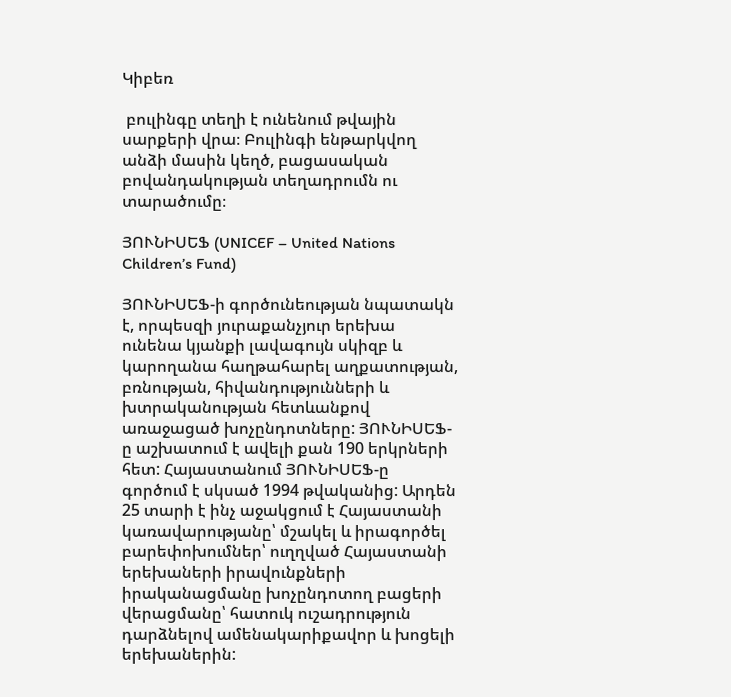Կիբեռ

 բուլինգը տեղի է ունենում թվային սարքերի վրա։ Բուլինգի ենթարկվող անձի մասին կեղծ, բացասական բովանդակության տեղադրումն ու տարածումը։

ՅՈՒՆԻՍԵՖ (UNICEF – United Nations Children’s Fund)

ՅՈՒՆԻՍԵՖ-ի գործունեության նպատակն է, որպեսզի յուրաքանչյուր երեխա ունենա կյանքի լավագույն սկիզբ և կարողանա հաղթահարել աղքատության, բռնության, հիվանդությունների և խտրականության հետևանքով առաջացած խոչընդոտները: ՅՈՒՆԻՍԵՖ-ը աշխատում է ավելի քան 190 երկրների հետ: Հայաստանում ՅՈՒՆԻՍԵՖ-ը գործում է սկսած 1994 թվականից: Արդեն 25 տարի է ինչ աջակցում է Հայաստանի կառավարությանը՝ մշակել և իրագործել բարեփոխումներ՝ ուղղված Հայաստանի երեխաների իրավունքների իրականացմանը խոչընդոտող բացերի վերացմանը՝ հատուկ ուշադրություն դարձնելով ամենակարիքավոր և խոցելի երեխաներին: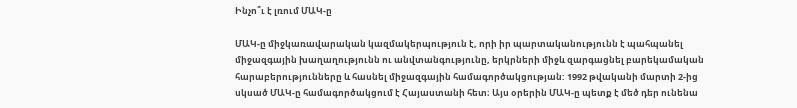Ինչո՞ւ է լռում ՄԱԿ-ը

ՄԱԿ-ը միջկառավարական կազմակերպություն է, որի իր պարտականությունն է պահպանել միջազգային խաղաղությունն ու անվտանգությունը, երկրների միջև զարգացնել բարեկամական հարաբերությունները և հասնել միջազգային համագործակցության: 1992 թվականի մարտի 2-ից սկսած ՄԱԿ-ը համագործակցում է Հայաստանի հետ։ Այս օրերին ՄԱԿ-ը պետք է մեծ դեր ունենա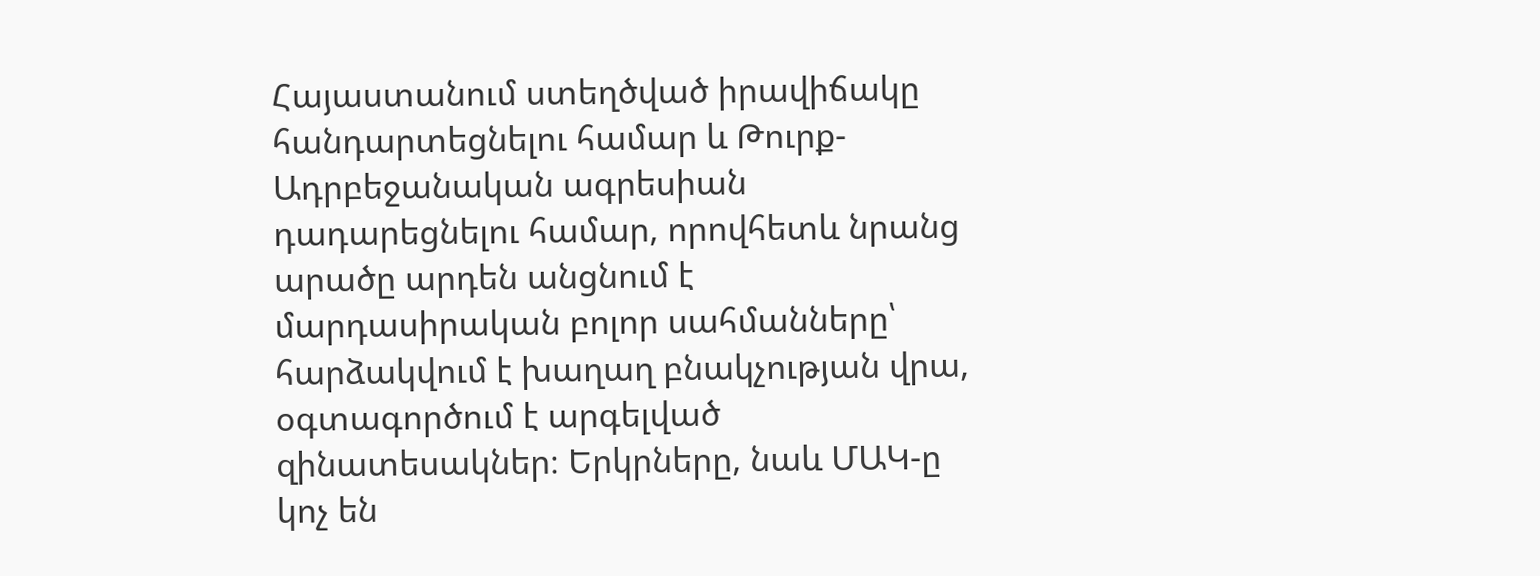Հայաստանում ստեղծված իրավիճակը հանդարտեցնելու համար և Թուրք-Ադրբեջանական ագրեսիան դադարեցնելու համար, որովհետև նրանց արածը արդեն անցնում է մարդասիրական բոլոր սահմանները՝ հարձակվում է խաղաղ բնակչության վրա, օգտագործում է արգելված զինատեսակներ։ Երկրները, նաև ՄԱԿ-ը կոչ են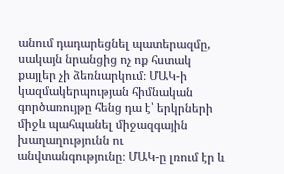անում դադարեցնել պատերազմը, սակայն նրանցից ոչ ոք հստակ քայլեր չի ձեռնարկում։ ՄԱԿ-ի կազմակերպության հիմնական գործառույթը հենց դա է՝ երկրների միջև պահպանել միջազգային խաղաղությունն ու անվտանգությունը։ ՄԱԿ-ը լռում էր և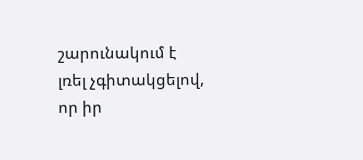շարունակում է լռել չգիտակցելով, որ իր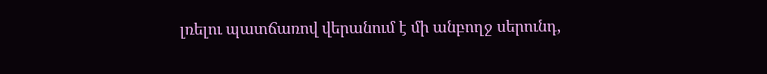լռելու պատճառով վերանում է մի անբողջ սերունդ,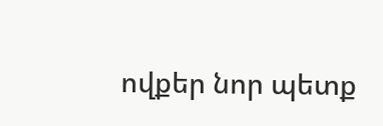ովքեր նոր պետք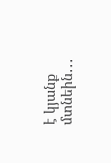է կյանք մտնեին․․․